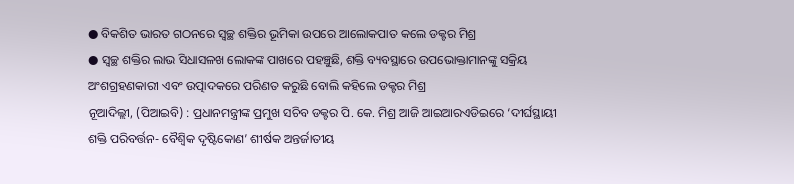● ବିକଶିତ ଭାରତ ଗଠନରେ ସ୍ୱଚ୍ଛ ଶକ୍ତିର ଭୂମିକା ଉପରେ ଆଲୋକପାତ କଲେ ଡକ୍ଟର ମିଶ୍ର
● ସ୍ୱଚ୍ଛ ଶକ୍ତିର ଲାଭ ସିଧାସଳଖ ଲୋକଙ୍କ ପାଖରେ ପହଞ୍ଚୁଛି, ଶକ୍ତି ବ୍ୟବସ୍ଥାରେ ଉପଭୋକ୍ତାମାନଙ୍କୁ ସକ୍ରିୟ ଅଂଶଗ୍ରହଣକାରୀ ଏବଂ ଉତ୍ପାଦକରେ ପରିଣତ କରୁଛି ବୋଲି କହିଲେ ଡକ୍ଟର ମିଶ୍ର
ନୂଆଦିଲ୍ଲୀ, (ପିଆଇବି) : ପ୍ରଧାନମନ୍ତ୍ରୀଙ୍କ ପ୍ରମୁଖ ସଚିବ ଡକ୍ଟର ପି. କେ. ମିଶ୍ର ଆଜି ଆଇଆରଏଡିଇରେ ‘ଦୀର୍ଘସ୍ଥାୟୀ ଶକ୍ତି ପରିବର୍ତ୍ତନ- ବୈଶ୍ବିକ ଦୃଷ୍ଟିକୋଣ’ ଶୀର୍ଷକ ଅନ୍ତର୍ଜାତୀୟ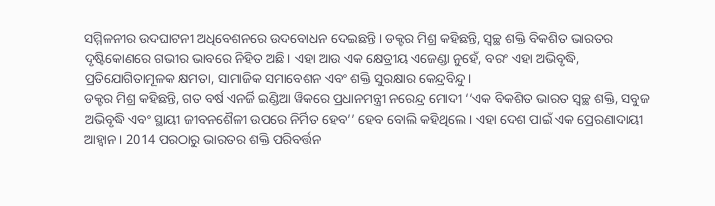ସମ୍ମିଳନୀର ଉଦଘାଟନୀ ଅଧିବେଶନରେ ଉଦବୋଧନ ଦେଇଛନ୍ତି। ଡକ୍ଟର ମିଶ୍ର କହିଛନ୍ତି, ସ୍ୱଚ୍ଛ ଶକ୍ତି ବିକଶିତ ଭାରତର ଦୃଷ୍ଟିକୋଣରେ ଗଭୀର ଭାବରେ ନିହିତ ଅଛି। ଏହା ଆଉ ଏକ କ୍ଷେତ୍ରୀୟ ଏଜେଣ୍ଡା ନୁହେଁ, ବରଂ ଏହା ଅଭିବୃଦ୍ଧି, ପ୍ରତିଯୋଗିତାମୂଳକ କ୍ଷମତା, ସାମାଜିକ ସମାବେଶନ ଏବଂ ଶକ୍ତି ସୁରକ୍ଷାର କେନ୍ଦ୍ରବିନ୍ଦୁ।
ଡକ୍ଟର ମିଶ୍ର କହିଛନ୍ତି, ଗତ ବର୍ଷ ଏନର୍ଜି ଇଣ୍ଡିଆ ୱିକରେ ପ୍ରଧାନମନ୍ତ୍ରୀ ନରେନ୍ଦ୍ର ମୋଦୀ ‘‘ଏକ ବିକଶିତ ଭାରତ ସ୍ୱଚ୍ଛ ଶକ୍ତି, ସବୁଜ ଅଭିବୃଦ୍ଧି ଏବଂ ସ୍ଥାୟୀ ଜୀବନଶୈଳୀ ଉପରେ ନିର୍ମିତ ହେବ’’ ହେବ ବୋଲି କହିଥିଲେ । ଏହା ଦେଶ ପାଇଁ ଏକ ପ୍ରେରଣାଦାୟୀ ଆହ୍ୱାନ । 2014 ପରଠାରୁ ଭାରତର ଶକ୍ତି ପରିବର୍ତ୍ତନ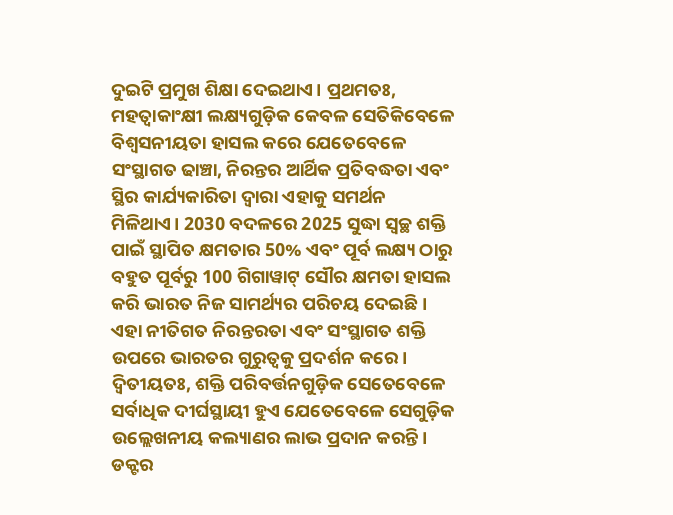ଦୁଇଟି ପ୍ରମୁଖ ଶିକ୍ଷା ଦେଇଥାଏ। ପ୍ରଥମତଃ, ମହତ୍ୱାକାଂକ୍ଷୀ ଲକ୍ଷ୍ୟଗୁଡ଼ିକ କେବଳ ସେତିକିବେଳେ ବିଶ୍ୱସନୀୟତା ହାସଲ କରେ ଯେତେବେଳେ ସଂସ୍ଥାଗତ ଢାଞ୍ଚା, ନିରନ୍ତର ଆର୍ଥିକ ପ୍ରତିବଦ୍ଧତା ଏବଂ ସ୍ଥିର କାର୍ଯ୍ୟକାରିତା ଦ୍ୱାରା ଏହାକୁ ସମର୍ଥନ ମିଳିଥାଏ। 2030 ବଦଳରେ 2025 ସୁଦ୍ଧା ସ୍ୱଚ୍ଛ ଶକ୍ତି ପାଇଁ ସ୍ଥାପିତ କ୍ଷମତାର 50% ଏବଂ ପୂର୍ବ ଲକ୍ଷ୍ୟ ଠାରୁ ବହୁତ ପୂର୍ବରୁ 100 ଗିଗାୱାଟ୍ ସୌର କ୍ଷମତା ହାସଲ କରି ଭାରତ ନିଜ ସାମର୍ଥ୍ୟର ପରିଚୟ ଦେଇଛି । ଏହା ନୀତିଗତ ନିରନ୍ତରତା ଏବଂ ସଂସ୍ଥାଗତ ଶକ୍ତି ଉପରେ ଭାରତର ଗୁରୁତ୍ୱକୁ ପ୍ରଦର୍ଶନ କରେ। ଦ୍ୱିତୀୟତଃ, ଶକ୍ତି ପରିବର୍ତ୍ତନଗୁଡ଼ିକ ସେତେବେଳେ ସର୍ବାଧିକ ଦୀର୍ଘସ୍ଥାୟୀ ହୁଏ ଯେତେବେଳେ ସେଗୁଡ଼ିକ ଉଲ୍ଲେଖନୀୟ କଲ୍ୟାଣର ଲାଭ ପ୍ରଦାନ କରନ୍ତି। ଡକ୍ଟର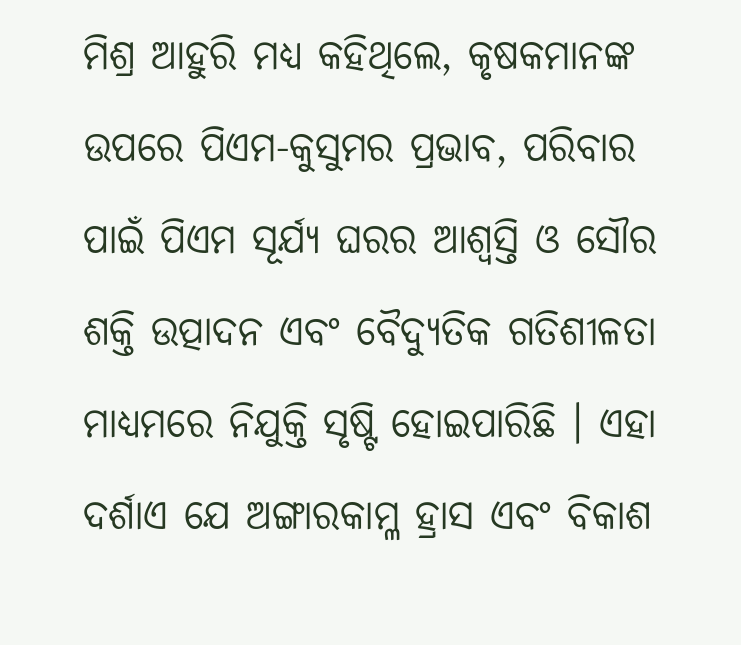ମିଶ୍ର ଆହୁରି ମଧ୍ୟ କହିଥିଲେ, କୃଷକମାନଙ୍କ ଉପରେ ପିଏମ-କୁସୁମର ପ୍ରଭାବ, ପରିବାର ପାଇଁ ପିଏମ ସୂର୍ଯ୍ୟ ଘରର ଆଶ୍ୱସ୍ତି ଓ ସୌର ଶକ୍ତି ଉତ୍ପାଦନ ଏବଂ ବୈଦ୍ୟୁତିକ ଗତିଶୀଳତା ମାଧ୍ୟମରେ ନିଯୁକ୍ତି ସୃଷ୍ଟି ହୋଇପାରିଛି । ଏହା ଦର୍ଶାଏ ଯେ ଅଙ୍ଗାରକାମ୍ଳ ହ୍ରାସ ଏବଂ ବିକାଶ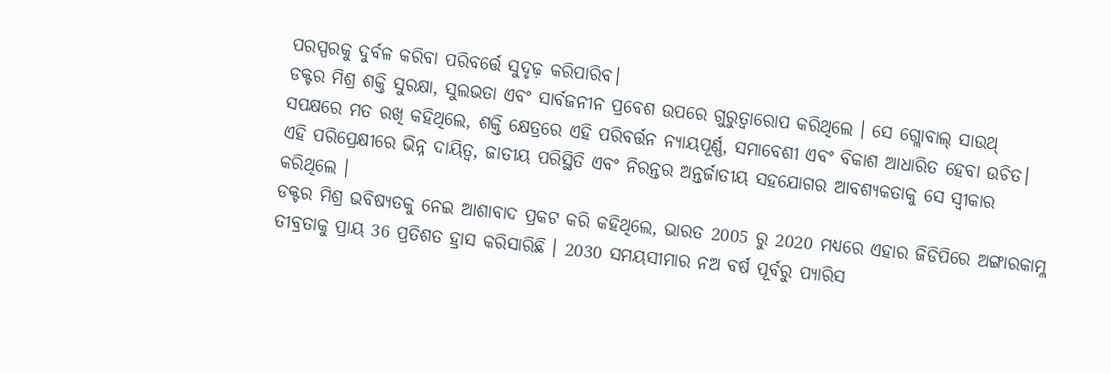ପରସ୍ପରକୁ ଦୁର୍ବଳ କରିବା ପରିବର୍ତ୍ତେ ସୁଦୃଢ଼ କରିପାରିବ।
ଡକ୍ଟର ମିଶ୍ର ଶକ୍ତି ସୁରକ୍ଷା, ସୁଲଭତା ଏବଂ ସାର୍ବଜନୀନ ପ୍ରବେଶ ଉପରେ ଗୁରୁତ୍ୱାରୋପ କରିଥିଲେ । ସେ ଗ୍ଲୋବାଲ୍ ସାଉଥ୍ ସପକ୍ଷରେ ମତ ରଖି କହିଥିଲେ, ଶକ୍ତି କ୍ଷେତ୍ରରେ ଏହି ପରିବର୍ତ୍ତନ ନ୍ୟାୟପୂର୍ଣ୍ଣ, ସମାବେଶୀ ଏବଂ ବିକାଶ ଆଧାରିତ ହେବା ଉଚିତ। ଏହି ପରିପ୍ରେକ୍ଷୀରେ ଭିନ୍ନ ଦାୟିତ୍ୱ, ଜାତୀୟ ପରିସ୍ଥିତି ଏବଂ ନିରନ୍ତର ଅନ୍ତର୍ଜାତୀୟ ସହଯୋଗର ଆବଶ୍ୟକତାକୁ ସେ ସ୍ୱୀକାର କରିଥିଲେ ।
ଡକ୍ଟର ମିଶ୍ର ଭବିଷ୍ୟତକୁ ନେଇ ଆଶାବାଦ ପ୍ରକଟ କରି କହିଥିଲେ, ଭାରତ 2005 ରୁ 2020 ମଧ୍ୟରେ ଏହାର ଜିଡିପିରେ ଅଙ୍ଗାରକାମ୍ଳ ତୀବ୍ରତାକୁ ପ୍ରାୟ 36 ପ୍ରତିଶତ ହ୍ରାସ କରିସାରିଛି । 2030 ସମୟସୀମାର ନଅ ବର୍ଷ ପୂର୍ବରୁ ପ୍ୟାରିସ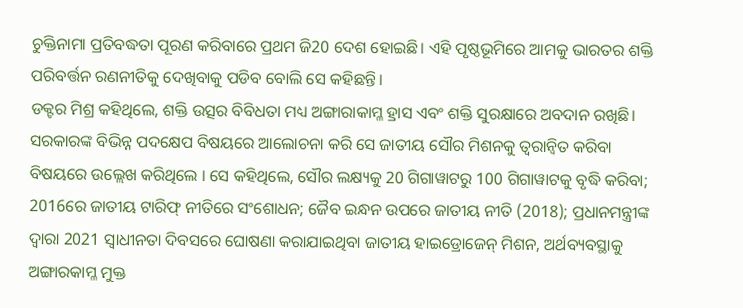ଚୁକ୍ତିନାମା ପ୍ରତିବଦ୍ଧତା ପୂରଣ କରିବାରେ ପ୍ରଥମ ଜି20 ଦେଶ ହୋଇଛି। ଏହି ପୃଷ୍ଠଭୂମିରେ ଆମକୁ ଭାରତର ଶକ୍ତି ପରିବର୍ତ୍ତନ ରଣନୀତିକୁ ଦେଖିବାକୁ ପଡିବ ବୋଲି ସେ କହିଛନ୍ତି।
ଡକ୍ଟର ମିଶ୍ର କହିଥିଲେ, ଶକ୍ତି ଉତ୍ସର ବିବିଧତା ମଧ୍ୟ ଅଙ୍ଗାରାକାମ୍ଳ ହ୍ରାସ ଏବଂ ଶକ୍ତି ସୁରକ୍ଷାରେ ଅବଦାନ ରଖିଛି। ସରକାରଙ୍କ ବିଭିନ୍ନ ପଦକ୍ଷେପ ବିଷୟରେ ଆଲୋଚନା କରି ସେ ଜାତୀୟ ସୌର ମିଶନକୁ ତ୍ୱରାନ୍ୱିତ କରିବା ବିଷୟରେ ଉଲ୍ଲେଖ କରିଥିଲେ । ସେ କହିଥିଲେ, ସୌର ଲକ୍ଷ୍ୟକୁ 20 ଗିଗାୱାଟରୁ 100 ଗିଗାୱାଟକୁ ବୃଦ୍ଧି କରିବା; 2016ରେ ଜାତୀୟ ଟାରିଫ୍ ନୀତିରେ ସଂଶୋଧନ; ଜୈବ ଇନ୍ଧନ ଉପରେ ଜାତୀୟ ନୀତି (2018); ପ୍ରଧାନମନ୍ତ୍ରୀଙ୍କ ଦ୍ୱାରା 2021 ସ୍ୱାଧୀନତା ଦିବସରେ ଘୋଷଣା କରାଯାଇଥିବା ଜାତୀୟ ହାଇଡ୍ରୋଜେନ୍ ମିଶନ, ଅର୍ଥବ୍ୟବସ୍ଥାକୁ ଅଙ୍ଗାରକାମ୍ଳ ମୁକ୍ତ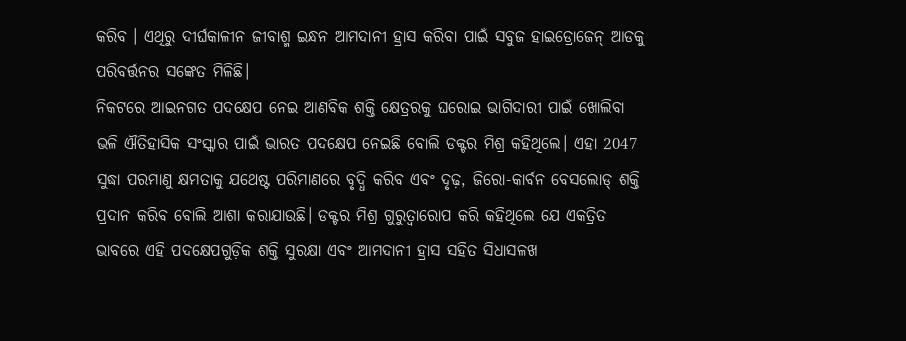କରିବ । ଏଥିରୁ ଦୀର୍ଘକାଳୀନ ଜୀବାଶ୍ମ ଇନ୍ଧନ ଆମଦାନୀ ହ୍ରାସ କରିବା ପାଇଁ ସବୁଜ ହାଇଡ୍ରୋଜେନ୍ ଆଡକୁ ପରିବର୍ତ୍ତନର ସଙ୍କେତ ମିଳିଛି।
ନିକଟରେ ଆଇନଗତ ପଦକ୍ଷେପ ନେଇ ଆଣବିକ ଶକ୍ତି କ୍ଷେତ୍ରରକୁ ଘରୋଇ ଭାଗିଦାରୀ ପାଇଁ ଖୋଲିବା ଭଳି ଐତିହାସିକ ସଂସ୍କାର ପାଇଁ ଭାରତ ପଦକ୍ଷେପ ନେଇଛି ବୋଲି ଡକ୍ଟର ମିଶ୍ର କହିଥିଲେ। ଏହା 2047 ସୁଦ୍ଧା ପରମାଣୁ କ୍ଷମତାକୁ ଯଥେଷ୍ଟ ପରିମାଣରେ ବୃଦ୍ଧି କରିବ ଏବଂ ଦୃଢ଼, ଜିରୋ-କାର୍ବନ ବେସଲୋଡ୍ ଶକ୍ତି ପ୍ରଦାନ କରିବ ବୋଲି ଆଶା କରାଯାଉଛି। ଡକ୍ଟର ମିଶ୍ର ଗୁରୁତ୍ୱାରୋପ କରି କହିଥିଲେ ଯେ ଏକତ୍ରିତ ଭାବରେ ଏହି ପଦକ୍ଷେପଗୁଡ଼ିକ ଶକ୍ତି ସୁରକ୍ଷା ଏବଂ ଆମଦାନୀ ହ୍ରାସ ସହିତ ସିଧାସଳଖ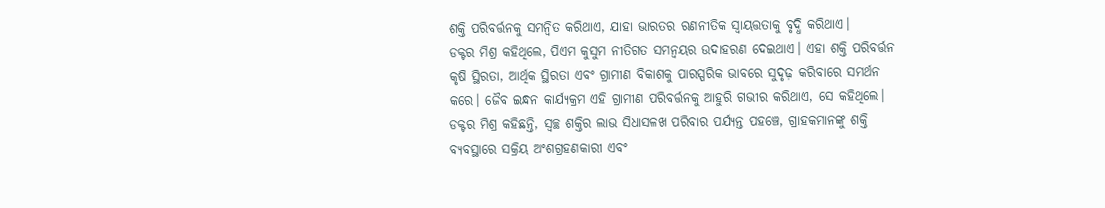ଶକ୍ତି ପରିବର୍ତ୍ତନକୁ ସମନ୍ୱିତ କରିଥାଏ, ଯାହା ଭାରତର ରଣନୀତିକ ସ୍ୱାୟତ୍ତତାକୁ ବୃଦ୍ଧି କରିଥାଏ।
ଡକ୍ଟର ମିଶ୍ର କହିଥିଲେ, ପିଏମ କୁସୁମ ନୀତିଗତ ସମନ୍ୱୟର ଉଦାହରଣ ଦେଇଥାଏ। ଏହା ଶକ୍ତି ପରିବର୍ତ୍ତନ କୃଷି ସ୍ଥିରତା, ଆର୍ଥିକ ସ୍ଥିରତା ଏବଂ ଗ୍ରାମୀଣ ବିକାଶକୁ ପାରସ୍ପରିକ ଭାବରେ ସୁଦୃଢ଼ କରିବାରେ ସମର୍ଥନ କରେ। ଜୈବ ଇନ୍ଧନ କାର୍ଯ୍ୟକ୍ରମ ଏହି ଗ୍ରାମୀଣ ପରିବର୍ତ୍ତନକୁ ଆହୁରି ଗଭୀର କରିଥାଏ, ସେ କହିଥିଲେ।
ଡକ୍ଟର ମିଶ୍ର କହିଛନ୍ତି, ସ୍ୱଚ୍ଛ ଶକ୍ତିର ଲାଭ ସିଧାସଳଖ ପରିବାର ପର୍ଯ୍ୟନ୍ତ ପହଞ୍ଚେ, ଗ୍ରାହକମାନଙ୍କୁ ଶକ୍ତି ବ୍ୟବସ୍ଥାରେ ସକ୍ରିୟ ଅଂଶଗ୍ରହଣକାରୀ ଏବଂ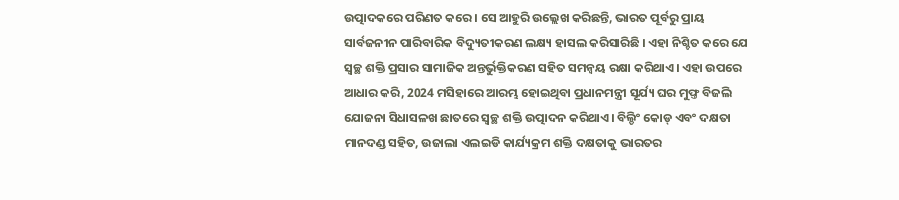ଉତ୍ପାଦକରେ ପରିଣତ କରେ। ସେ ଆହୁରି ଉଲ୍ଲେଖ କରିଛନ୍ତି, ଭାରତ ପୂର୍ବରୁ ପ୍ରାୟ ସାର୍ବଜନୀନ ପାରିବାରିକ ବିଦ୍ୟୁତୀକରଣ ଲକ୍ଷ୍ୟ ହାସଲ କରିସାରିଛି । ଏହା ନିଶ୍ଚିତ କରେ ଯେ ସ୍ୱଚ୍ଛ ଶକ୍ତି ପ୍ରସାର ସାମାଜିକ ଅନ୍ତର୍ଭୁକ୍ତିକରଣ ସହିତ ସମନ୍ୱୟ ରକ୍ଷା କରିଥାଏ। ଏହା ଉପରେ ଆଧାର କରି, 2024 ମସିହାରେ ଆରମ୍ଭ ହୋଇଥିବା ପ୍ରଧାନମନ୍ତ୍ରୀ ସୂର୍ଯ୍ୟ ଘର ମୁଫ୍ତ ବିଜଲି ଯୋଜନା ସିଧାସଳଖ ଛାତରେ ସ୍ୱଚ୍ଛ ଶକ୍ତି ଉତ୍ପାଦନ କରିଥାଏ। ବିଲ୍ଡିଂ କୋଡ୍ ଏବଂ ଦକ୍ଷତା ମାନଦଣ୍ଡ ସହିତ, ଉଜାଲା ଏଲଇଡି କାର୍ଯ୍ୟକ୍ରମ ଶକ୍ତି ଦକ୍ଷତାକୁ ଭାରତର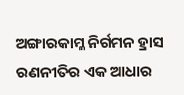ଅଙ୍ଗାରକାମ୍ଳ ନିର୍ଗମନ ହ୍ରାସ ରଣନୀତିର ଏକ ଆଧାର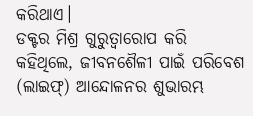କରିଥାଏ।
ଡକ୍ଟର ମିଶ୍ର ଗୁରୁତ୍ୱାରୋପ କରି କହିଥିଲେ, ଜୀବନଶୈଳୀ ପାଇଁ ପରିବେଶ (ଲାଇଫ୍) ଆନ୍ଦୋଳନର ଶୁଭାରମ୍ଭ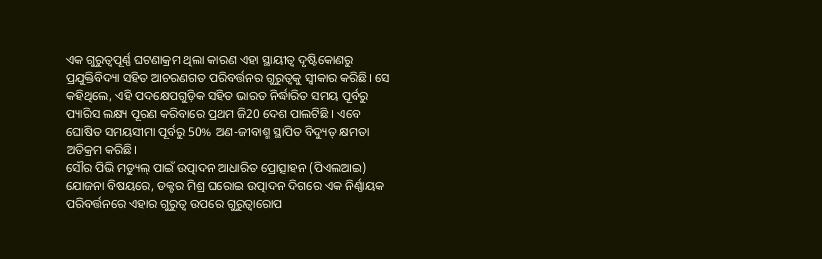ଏକ ଗୁରୁତ୍ୱପୂର୍ଣ୍ଣ ଘଟଣାକ୍ରମ ଥିଲା କାରଣ ଏହା ସ୍ଥାୟୀତ୍ୱ ଦୃଷ୍ଟିକୋଣରୁ ପ୍ରଯୁକ୍ତିବିଦ୍ୟା ସହିତ ଆଚରଣଗତ ପରିବର୍ତ୍ତନର ଗୁରୁତ୍ୱକୁ ସ୍ୱୀକାର କରିଛି। ସେ କହିଥିଲେ, ଏହି ପଦକ୍ଷେପଗୁଡ଼ିକ ସହିତ ଭାରତ ନିର୍ଦ୍ଧାରିତ ସମୟ ପୂର୍ବରୁ ପ୍ୟାରିସ ଲକ୍ଷ୍ୟ ପୂରଣ କରିବାରେ ପ୍ରଥମ ଜି20 ଦେଶ ପାଲଟିଛି । ଏବେ ଘୋଷିତ ସମୟସୀମା ପୂର୍ବରୁ 50% ଅଣ-ଜୀବାଶ୍ମ ସ୍ଥାପିତ ବିଦ୍ୟୁତ୍ କ୍ଷମତା ଅତିକ୍ରମ କରିଛି।
ସୌର ପିଭି ମଡ୍ୟୁଲ୍ ପାଇଁ ଉତ୍ପାଦନ ଆଧାରିତ ପ୍ରୋତ୍ସାହନ (ପିଏଲଆଇ) ଯୋଜନା ବିଷୟରେ, ଡକ୍ଟର ମିଶ୍ର ଘରୋଇ ଉତ୍ପାଦନ ଦିଗରେ ଏକ ନିର୍ଣ୍ଣାୟକ ପରିବର୍ତ୍ତନରେ ଏହାର ଗୁରୁତ୍ୱ ଉପରେ ଗୁରୁତ୍ୱାରୋପ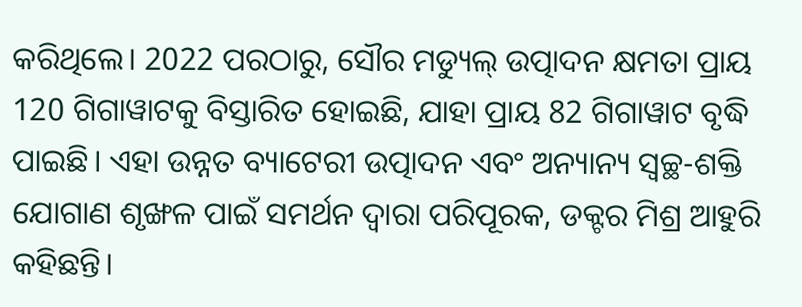କରିଥିଲେ। 2022 ପରଠାରୁ, ସୌର ମଡ୍ୟୁଲ୍ ଉତ୍ପାଦନ କ୍ଷମତା ପ୍ରାୟ 120 ଗିଗାୱାଟକୁ ବିସ୍ତାରିତ ହୋଇଛି, ଯାହା ପ୍ରାୟ 82 ଗିଗାୱାଟ ବୃଦ୍ଧି ପାଇଛି। ଏହା ଉନ୍ନତ ବ୍ୟାଟେରୀ ଉତ୍ପାଦନ ଏବଂ ଅନ୍ୟାନ୍ୟ ସ୍ୱଚ୍ଛ-ଶକ୍ତି ଯୋଗାଣ ଶୃଙ୍ଖଳ ପାଇଁ ସମର୍ଥନ ଦ୍ୱାରା ପରିପୂରକ, ଡକ୍ଟର ମିଶ୍ର ଆହୁରି କହିଛନ୍ତି।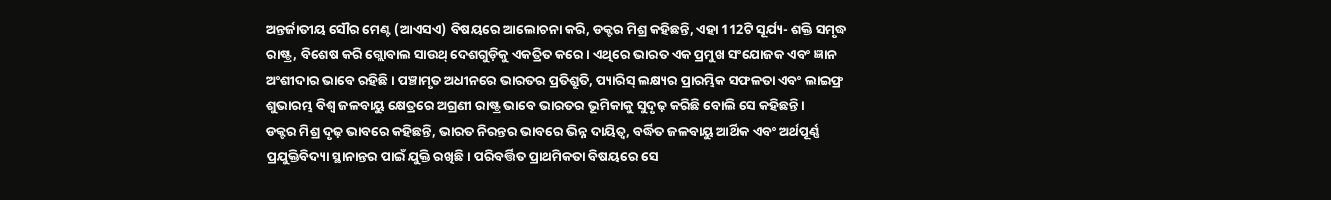ଅନ୍ତର୍ଜାତୀୟ ସୌର ମେଣ୍ଟ (ଆଏସଏ) ବିଷୟରେ ଆଲୋଚନା କରି, ଡକ୍ଟର ମିଶ୍ର କହିଛନ୍ତି, ଏହା 112ଟି ସୂର୍ଯ୍ୟ- ଶକ୍ତି ସମୃଦ୍ଧ ରାଷ୍ଟ୍ର, ବିଶେଷ କରି ଗ୍ଲୋବାଲ ସାଉଥ୍ ଦେଶଗୁଡ଼ିକୁ ଏକତ୍ରିତ କରେ। ଏଥିରେ ଭାରତ ଏକ ପ୍ରମୁଖ ସଂଯୋଜକ ଏବଂ ଜ୍ଞାନ ଅଂଶୀଦାର ଭାବେ ରହିଛି । ପଞ୍ଚାମୃତ ଅଧୀନରେ ଭାରତର ପ୍ରତିଶ୍ରୁତି, ପ୍ୟାରିସ୍ ଲକ୍ଷ୍ୟର ପ୍ରାରମ୍ଭିକ ସଫଳତା ଏବଂ ଲାଇଫ୍ର ଶୁଭାରମ୍ଭ ବିଶ୍ୱ ଜଳବାୟୁ କ୍ଷେତ୍ରରେ ଅଗ୍ରଣୀ ରାଷ୍ଟ୍ର ଭାବେ ଭାରତର ଭୂମିକାକୁ ସୁଦୃଢ଼ କରିଛି ବୋଲି ସେ କହିଛନ୍ତି।
ଡକ୍ଟର ମିଶ୍ର ଦୃଢ଼ ଭାବରେ କହିଛନ୍ତି, ଭାରତ ନିରନ୍ତର ଭାବରେ ଭିନ୍ନ ଦାୟିତ୍ୱ, ବର୍ଦ୍ଧିତ ଜଳବାୟୁ ଆର୍ଥିକ ଏବଂ ଅର୍ଥପୂର୍ଣ୍ଣ ପ୍ରଯୁକ୍ତିବିଦ୍ୟା ସ୍ଥାନାନ୍ତର ପାଇଁ ଯୁକ୍ତି ରଖିଛି। ପରିବର୍ତ୍ତିତ ପ୍ରାଥମିକତା ବିଷୟରେ ସେ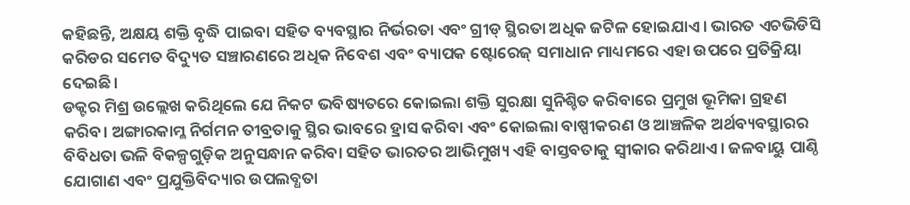କହିଛନ୍ତି, ଅକ୍ଷୟ ଶକ୍ତି ବୃଦ୍ଧି ପାଇବା ସହିତ ବ୍ୟବସ୍ଥାର ନିର୍ଭରତା ଏବଂ ଗ୍ରୀଡ୍ ସ୍ଥିରତା ଅଧିକ ଜଟିଳ ହୋଇଯାଏ। ଭାରତ ଏଚଭିଡିସି କରିଡର ସମେତ ବିଦ୍ୟୁତ ସଞ୍ଚାରଣରେ ଅଧିକ ନିବେଶ ଏବଂ ବ୍ୟାପକ ଷ୍ଟୋରେଜ୍ ସମାଧାନ ମାଧ୍ୟମରେ ଏହା ଉପରେ ପ୍ରତିକ୍ରିୟା ଦେଇଛି।
ଡକ୍ଟର ମିଶ୍ର ଉଲ୍ଲେଖ କରିଥିଲେ ଯେ ନିକଟ ଭବିଷ୍ୟତରେ କୋଇଲା ଶକ୍ତି ସୁରକ୍ଷା ସୁନିଶ୍ଚିତ କରିବାରେ ପ୍ରମୁଖ ଭୂମିକା ଗ୍ରହଣ କରିବ। ଅଙ୍ଗାରକାମ୍ଳ ନିର୍ଗମନ ତୀବ୍ରତାକୁ ସ୍ଥିର ଭାବରେ ହ୍ରାସ କରିବା ଏବଂ କୋଇଲା ବାଷ୍ପୀକରଣ ଓ ଆଞ୍ଚଳିକ ଅର୍ଥବ୍ୟବସ୍ଥାରର ବିବିଧତା ଭଳି ବିକଳ୍ପଗୁଡ଼ିକ ଅନୁସନ୍ଧାନ କରିବା ସହିତ ଭାରତର ଆଭିମୁଖ୍ୟ ଏହି ବାସ୍ତବତାକୁ ସ୍ୱୀକାର କରିଥାଏ। ଜଳବାୟୁ ପାଣ୍ଠି ଯୋଗାଣ ଏବଂ ପ୍ରଯୁକ୍ତିବିଦ୍ୟାର ଉପଲବ୍ଧତା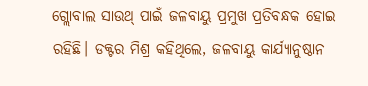ଗ୍ଲୋବାଲ ସାଉଥ୍ ପାଇଁ ଜଳବାୟୁ ପ୍ରମୁଖ ପ୍ରତିବନ୍ଧକ ହୋଇ ରହିଛି। ଡକ୍ଟର ମିଶ୍ର କହିଥିଲେ, ଜଳବାୟୁ କାର୍ଯ୍ୟାନୁଷ୍ଠାନ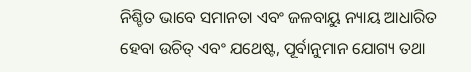ନିଶ୍ଚିତ ଭାବେ ସମାନତା ଏବଂ ଜଳବାୟୁ ନ୍ୟାୟ ଆଧାରିତ ହେବା ଉଚିତ୍ ଏବଂ ଯଥେଷ୍ଟ, ପୂର୍ବାନୁମାନ ଯୋଗ୍ୟ ତଥା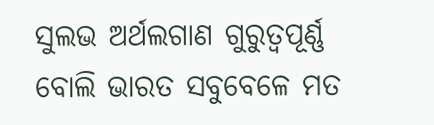ସୁଲଭ ଅର୍ଥଲଗାଣ ଗୁରୁତ୍ୱପୂର୍ଣ୍ଣ ବୋଲି ଭାରତ ସବୁବେଳେ ମତ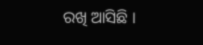ରଖି ଆସିଛି ।